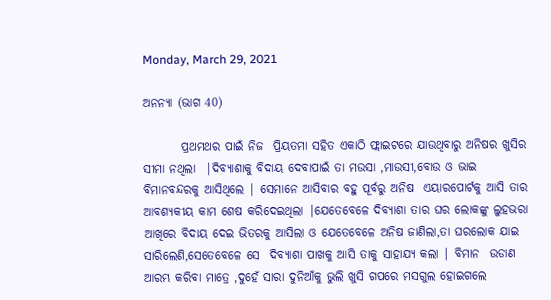Monday, March 29, 2021

ଅନନ୍ୟା (ଭାଗ 40)

        ପ୍ରଥମଥର ପାଇଁ ନିଜ  ପ୍ରିୟତମା ସହିତ ଏକାଠି ଫ୍ଲାଇଟରେ ଯାଉଥିବାରୁ ଅନିଷର ଖୁସିର ସୀମା ନଥିଲା  |ଦିବ୍ୟାଶାକୁ ବିଦାୟ ଦେବାପାଇଁ ତା ମଉସା ,ମାଉସୀ,ବୋଉ ଓ ଭାଇ ବିମାନବନ୍ଦରକୁ ଆସିଥିଲେ | ସେମାନେ ଆସିବାର ବହୁ ପୂର୍ବରୁ ଅନିଷ  ଏୟାରପୋର୍ଟକୁ ଆସି ତାର ଆବଶ୍ୟକୀୟ କାମ ଶେଷ କରିଦେଇଥିଲା |ଯେତେବେଳେ ଦିବ୍ୟାଶା ତାର ଘର ଲୋକଙ୍କୁ ଲୁହଭରା ଆଖିରେ ବିଦାୟ ଦେଇ ଭିତରକୁ ଆସିଲା ଓ ଯେତେବେଳେ ଅନିଷ ଜାଣିଲା,ତା ଘରଲୋକ ଯାଇ ସାରିଲେଣି,ସେତେବେଳେ ସେ  ଦିବ୍ୟାଶା ପାଖକୁ ଆସି ତାକୁ ସାହାଯ୍ୟ କଲା | ବିମାନ  ଉଡାଣ ଆରମ୍ଭ କରିବା ମାତ୍ରେ ,ଦୁହେଁ ସାରା ଦୁନିଆଁକୁ ଭୁଲି ଖୁସି ଗପରେ ମସଗୁଲ ହୋଇଗଲେ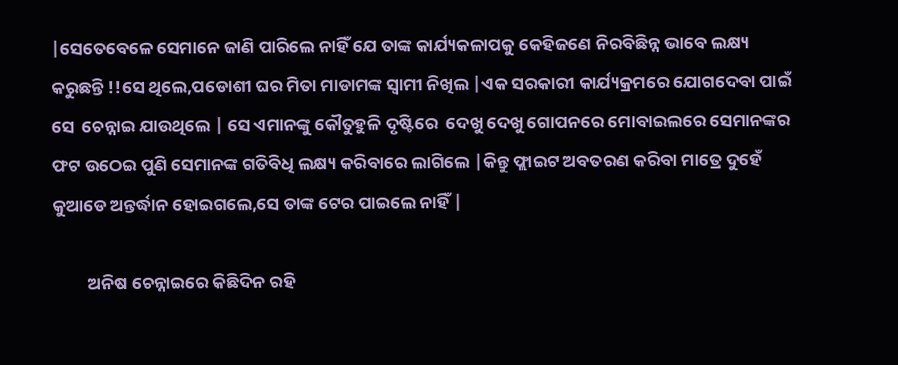|ସେତେବେଳେ ସେମାନେ ଜାଣି ପାରିଲେ ନାହିଁ ଯେ ତାଙ୍କ କାର୍ଯ୍ୟକଳାପକୁ କେହିଜଣେ ନିରବିଛିନ୍ନ ଭାବେ ଲକ୍ଷ୍ୟ କରୁଛନ୍ତି !!ସେ ଥିଲେ,ପଡୋଶୀ ଘର ମିତା ମାଡାମଙ୍କ ସ୍ୱାମୀ ନିଖିଲ |ଏକ ସରକାରୀ କାର୍ଯ୍ୟକ୍ରମରେ ଯୋଗଦେବା ପାଇଁ ସେ  ଚେନ୍ନାଇ ଯାଉଥିଲେ | ସେ ଏମାନଙ୍କୁ କୌତୁହୁଳି ଦୃଷ୍ଟିରେ  ଦେଖୁ ଦେଖୁ ଗୋପନରେ ମୋବାଇଲରେ ସେମାନଙ୍କର ଫଟ ଉଠେଇ ପୁଣି ସେମାନଙ୍କ ଗତିବିଧି ଲକ୍ଷ୍ୟ କରିବାରେ ଲାଗିଲେ |କିନ୍ତୁ ଫ୍ଲାଇଟ ଅବତରଣ କରିବା ମାତ୍ରେ ଦୁହେଁ କୁଆଡେ ଅନ୍ତର୍ଦ୍ଧାନ ହୋଇଗଲେ,ସେ ତାଙ୍କ ଟେର ପାଇଲେ ନାହିଁ |

         ଅନିଷ ଚେନ୍ନାଇରେ କିଛିଦିନ ରହି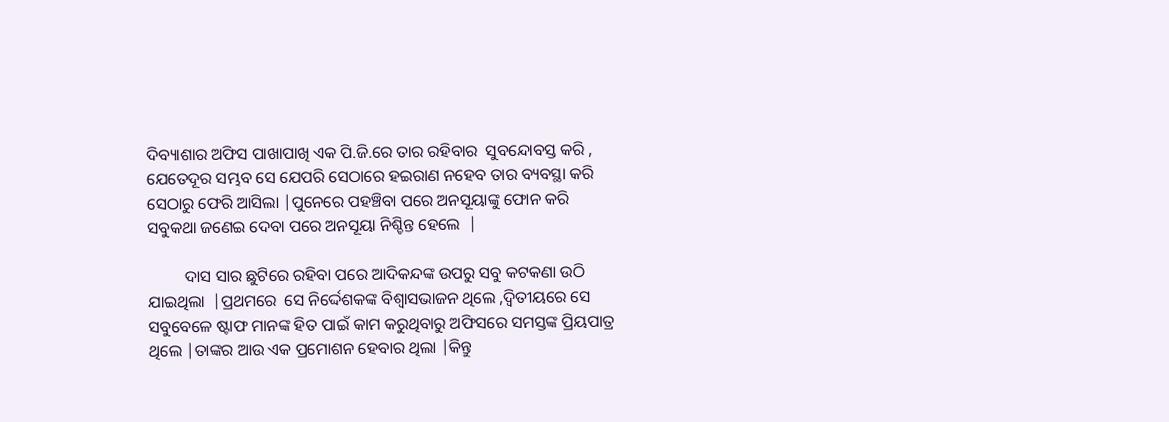ଦିବ୍ୟାଶାର ଅଫିସ ପାଖାପାଖି ଏକ ପି.ଜି.ରେ ତାର ରହିବାର  ସୁବନ୍ଦୋବସ୍ତ କରି , ଯେତେଦୂର ସମ୍ଭବ ସେ ଯେପରି ସେଠାରେ ହଇରାଣ ନହେବ ତାର ବ୍ୟବସ୍ଥା କରି ସେଠାରୁ ଫେରି ଆସିଲା |ପୁନେରେ ପହଞ୍ଚିବା ପରେ ଅନସୂୟାଙ୍କୁ ଫୋନ କରି ସବୁକଥା ଜଣେଇ ଦେବା ପରେ ଅନସୂୟା ନିଶ୍ଚିନ୍ତ ହେଲେ  |

         ଦାସ ସାର ଛୁଟିରେ ରହିବା ପରେ ଆଦିକନ୍ଦଙ୍କ ଉପରୁ ସବୁ କଟକଣା ଉଠି ଯାଇଥିଲା  |ପ୍ରଥମରେ  ସେ ନିର୍ଦ୍ଦେଶକଙ୍କ ବିଶ୍ଵାସଭାଜନ ଥିଲେ ,ଦ୍ୱିତୀୟରେ ସେ ସବୁବେଳେ ଷ୍ଟାଫ ମାନଙ୍କ ହିତ ପାଇଁ କାମ କରୁଥିବାରୁ ଅଫିସରେ ସମସ୍ତଙ୍କ ପ୍ରିୟପାତ୍ର ଥିଲେ |ତାଙ୍କର ଆଉ ଏକ ପ୍ରମୋଶନ ହେବାର ଥିଲା |କିନ୍ତୁ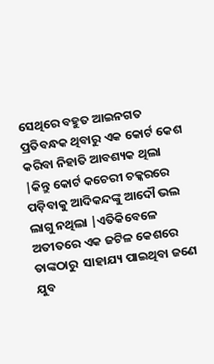ସେଥିରେ ବହୁତ ଆଇନଗତ ପ୍ରତିବନ୍ଧକ ଥିବାରୁ ଏକ କୋର୍ଟ କେଶ କରିବା ନିହାତି ଆବଶ୍ୟକ ଥିଲା |କିନ୍ତୁ କୋର୍ଟ କଚେରୀ ଚକ୍କରରେ ପଡ଼ିବାକୁ ଆଦିକନ୍ଦଙ୍କୁ ଆଦୌ ଭଲ ଲାଗୁ ନଥିଲା |ଏତିକିବେଳେ ଅତୀତରେ ଏକ ଜଟିଳ କେଶରେ ତାଙ୍କଠାରୁ  ସାହାଯ୍ୟ ପାଇଥିବା ଜଣେ ଯୁବ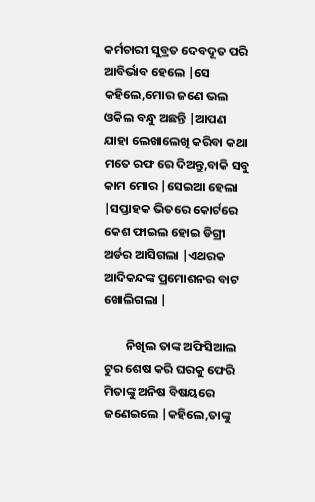କର୍ମଚାରୀ ସୁବ୍ରତ ଦେବଦୂତ ପରି ଆବିର୍ଭାବ ହେଲେ |ସେ କହିଲେ,ମୋର ଜଣେ ଭଲ ଓକିଲ ବନ୍ଧୁ ଅଛନ୍ତି |ଆପଣ ଯାହା ଲେଖାଲେଖି କରିବା କଥା ମତେ ରଫ ରେ ଦିଅନ୍ତୁ,ବାକି ସବୁ କାମ ମୋର |ସେଇଆ ହେଲା |ସପ୍ତାହକ ଭିତରେ କୋର୍ଟରେ କେଶ ଫାଇଲ ହୋଇ ଡିଗ୍ରୀ ଅର୍ଡର ଆସିଗଲା |ଏଥରକ ଆଦିକନ୍ଦଙ୍କ ପ୍ରମୋଶନର ବାଟ ଖୋଲିଗଲା |

        ନିଖିଲ ତାଙ୍କ ଅଫିସିଆଲ ଟୁର ଶେଷ କରି ଘରକୁ ଫେରି  ମିତାଙ୍କୁ ଅନିଷ ବିଷୟରେ ଜଣେଇଲେ |କହିଲେ,ତାଙ୍କୁ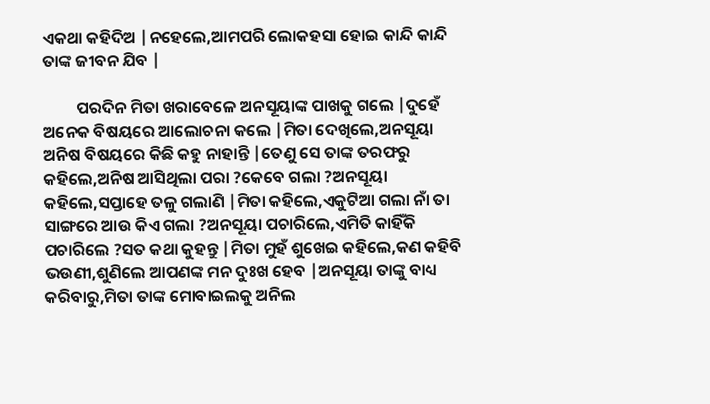ଏକଥା କହିଦିଅ |ନହେଲେ,ଆମପରି ଲୋକହସା ହୋଇ କାନ୍ଦି କାନ୍ଦି ତାଙ୍କ ଜୀବନ ଯିବ |

         ପରଦିନ ମିତା ଖରାବେଳେ ଅନସୂୟାଙ୍କ ପାଖକୁ ଗଲେ |ଦୁହେଁ ଅନେକ ବିଷୟରେ ଆଲୋଚନା କଲେ |ମିତା ଦେଖିଲେ,ଅନସୂୟା ଅନିଷ ବିଷୟରେ କିଛି କହୁ ନାହାନ୍ତି |ତେଣୁ ସେ ତାଙ୍କ ତରଫରୁ କହିଲେ,ଅନିଷ ଆସିଥିଲା ପରା ?କେବେ ଗଲା ?ଅନସୂୟା କହିଲେ,ସପ୍ତାହେ ତଳୁ ଗଲାଣି |ମିତା କହିଲେ,ଏକୁଟିଆ ଗଲା ନାଁ ତା ସାଙ୍ଗରେ ଆଉ କିଏ ଗଲା ?ଅନସୂୟା ପଚାରିଲେ,ଏମିତି କାହିଁକି ପଚାରିଲେ ?ସତ କଥା କୁହନ୍ତୁ |ମିତା ମୁହଁ ଶୁଖେଇ କହିଲେ,କଣ କହିବି ଭଉଣୀ,ଶୁଣିଲେ ଆପଣଙ୍କ ମନ ଦୁଃଖ ହେବ |ଅନସୂୟା ତାଙ୍କୁ ବାଧ୍ୟ କରିବାରୁ,ମିତା ତାଙ୍କ ମୋବାଇଲକୁ ଅନିଲ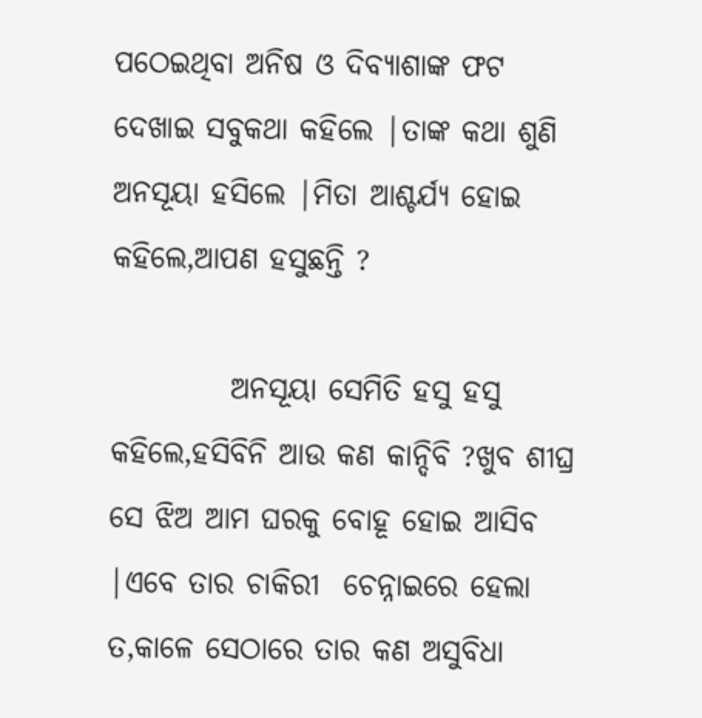ପଠେଇଥିବା ଅନିଷ ଓ ଦିବ୍ୟାଶାଙ୍କ ଫଟ ଦେଖାଇ ସବୁକଥା କହିଲେ |ତାଙ୍କ କଥା ଶୁଣି ଅନସୂୟା ହସିଲେ |ମିତା ଆଶ୍ଚର୍ଯ୍ୟ ହୋଇ କହିଲେ,ଆପଣ ହସୁଛନ୍ତି ?

          ଅନସୂୟା ସେମିତି ହସୁ ହସୁ କହିଲେ,ହସିବିନି ଆଉ କଣ କାନ୍ଦିବି ?ଖୁବ ଶୀଘ୍ର ସେ ଝିଅ ଆମ ଘରକୁ ବୋହୂ ହୋଇ ଆସିବ |ଏବେ ତାର ଚାକିରୀ  ଚେନ୍ନାଇରେ ହେଲା ତ,କାଳେ ସେଠାରେ ତାର କଣ ଅସୁବିଧା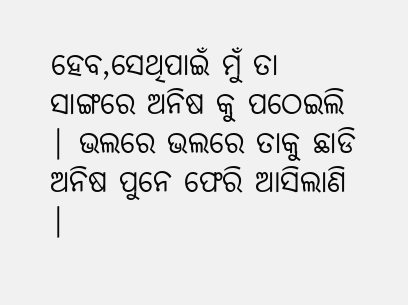ହେବ,ସେଥିପାଇଁ ମୁଁ ତା ସାଙ୍ଗରେ ଅନିଷ କୁ ପଠେଇଲି | ଭଲରେ ଭଲରେ ତାକୁ ଛାଡି ଅନିଷ ପୁନେ ଫେରି ଆସିଲାଣି |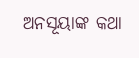ଅନସୂୟାଙ୍କ କଥା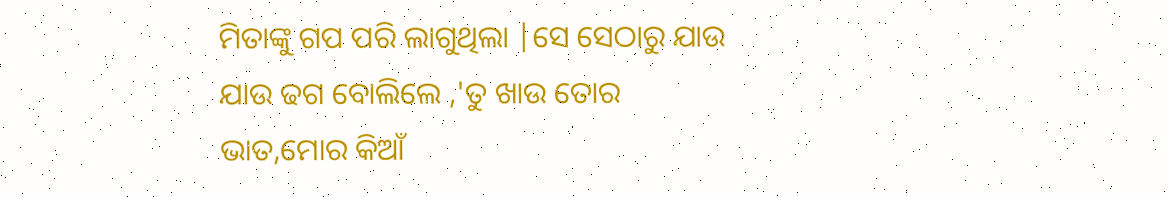ମିତାଙ୍କୁ ଗପ ପରି ଲାଗୁଥିଲା |ସେ ସେଠାରୁ ଯାଉ ଯାଉ ଢଗ ବୋଲିଲେ ,'ତୁ ଖାଉ ତୋର ଭାତ,ମୋର କିଆଁ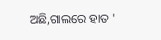ଅଛି,ଗାଲରେ ହାତ '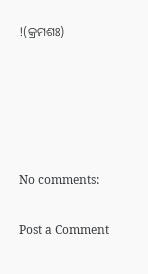!(କ୍ରମଶଃ)





No comments:

Post a Comment